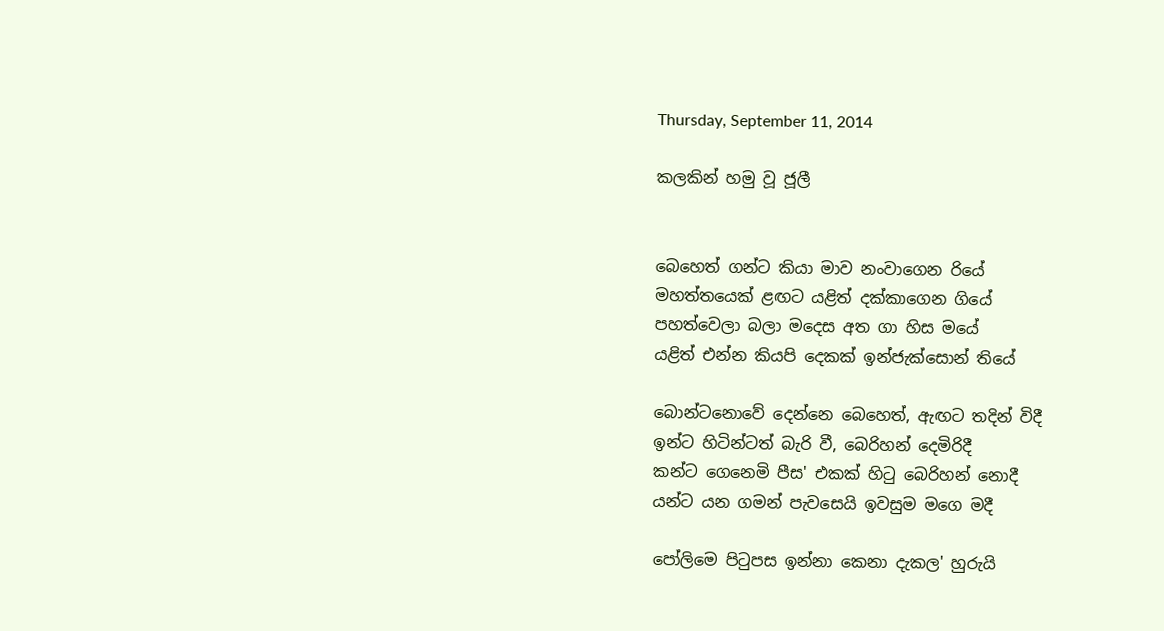Thursday, September 11, 2014

කලකින් හමු වූ ජූලී


බෙහෙත් ගන්ට කියා මාව නංවාගෙන රියේ
මහත්තයෙක් ළඟට යළිත් දක්කාගෙන ගියේ
පහත්වෙලා බලා මදෙස අත ගා හිස මයේ
යළිත් එන්න කියපි දෙකක් ඉන්ජැක්සොන් තියේ

බොන්ටනොවේ දෙන්නෙ බෙහෙත්, ඇඟට තදින් විදී
ඉන්ට හිටින්ටත් බැරි වී, බෙරිහන් දෙමිරිදී
කන්ට ගෙනෙමි පීස' එකක් හිටු බෙරිහන් නොදී
යන්ට යන ගමන් පැවසෙයි ඉවසුම මගෙ මදී

පෝලිමෙ පිටුපස ඉන්නා කෙනා දැකල' හුරුයි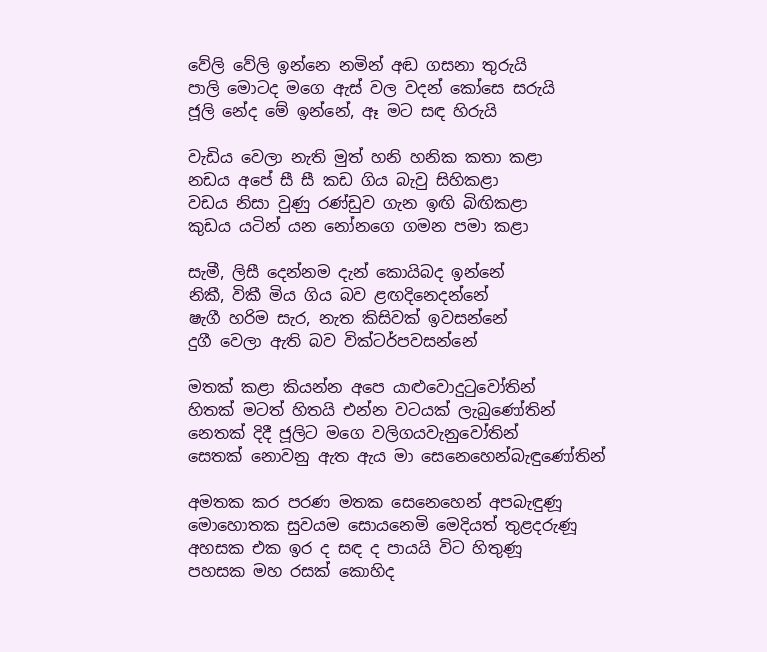වේලි වේලි ඉන්නෙ නමින් අඬ ගසනා තුරුයි
පාලි මොටද මගෙ ඇස් වල වදන් කෝසෙ සරුයි
ජූලි නේද මේ ඉන්නේ, ඈ මට සඳ හිරුයි

වැඩිය වෙලා නැති මුත් හනි හනික කතා කළා
නඩය අපේ සී සී කඩ ගිය බැවු සිහිකළා
වඩය නිසා වුණු රණ්ඩුව ගැන ඉඟි බිඟිකළා
කුඩය යටින් යන නෝනගෙ ගමන පමා කළා

සැමී, ලිසී දෙන්නම දැන් කොයිබද ඉන්නේ
නිකී, විකී මිය ගිය බව ළඟදිනෙදන්නේ
ෂැගී හරිම සැර, නැත කිසිවක් ඉවසන්නේ
දුගී වෙලා ඇති බව වික්ටර්පවසන්නේ

මතක් කළා කියන්න අපෙ යාළුවොදුටුවෝතින්
හිතක් මටත් හිතයි එන්න වටයක් ලැබුණෝතින්
නෙතක් දිදී ජූලිට මගෙ වලිගයවැනුවෝතින්
සෙතක් නොවනු ඇත ඇය මා සෙනෙහෙන්බැඳුණෝතින්

අමතක කර පරණ මතක සෙනෙහෙන් අපබැඳුණූ
මොහොතක සුවයම සොයනෙමි මෙදියත් තුළදරුණූ
අහසක එක ඉර ද සඳ ද පායයි විට හිතුණූ
පහසක මහ රසක් කොහිද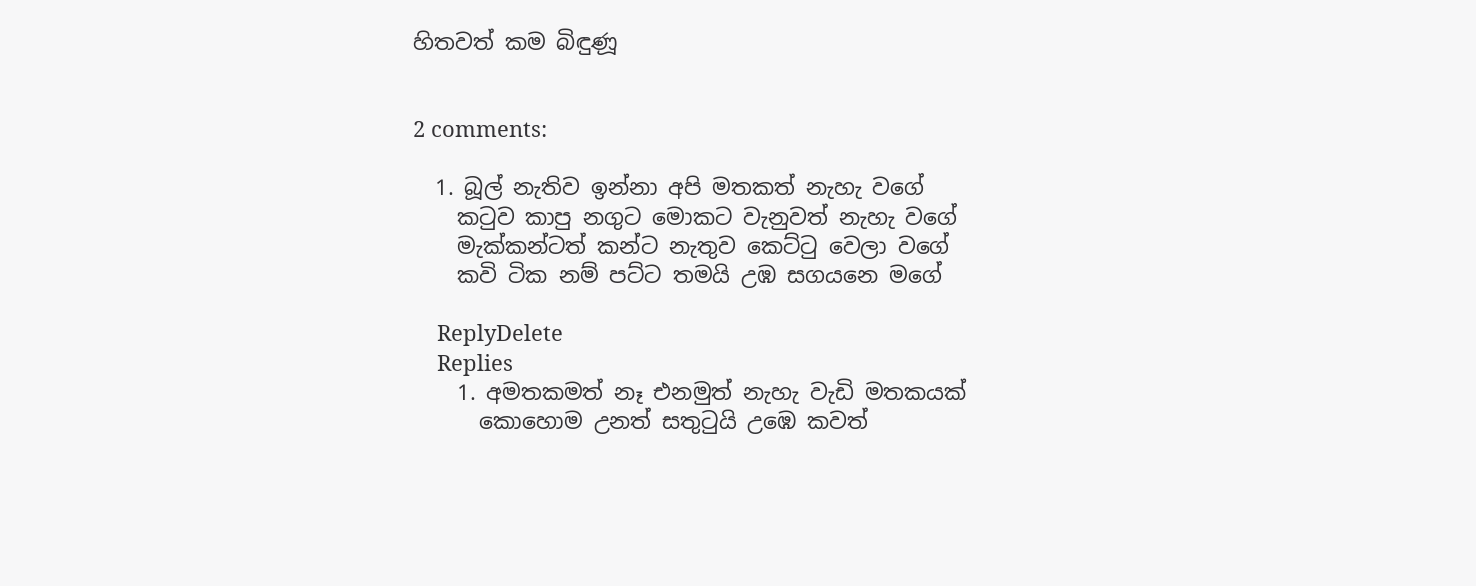හිතවත් කම බිඳුණූ


2 comments:

  1. බූල් නැතිව ඉන්නා අපි මතකත් නැහැ වගේ
    කටුව කාපු නගුට මොකට වැනුවත් නැහැ වගේ
    මැක්කන්ටත් කන්ට නැතුව කෙට්ටු වෙලා වගේ
    කවි ටික නම් පට්ට තමයි උඹ සගයනෙ මගේ

    ReplyDelete
    Replies
    1. අමතකමත් නෑ එනමුත් නැහැ වැඩි මතකයක්
      කොහොම උනත් සතුටුයි උඹෙ කවත්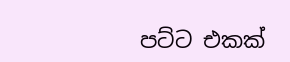පට්ට එකක්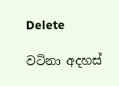Delete

වටිනා අදහස්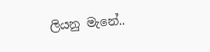ලියනු මැනේ..